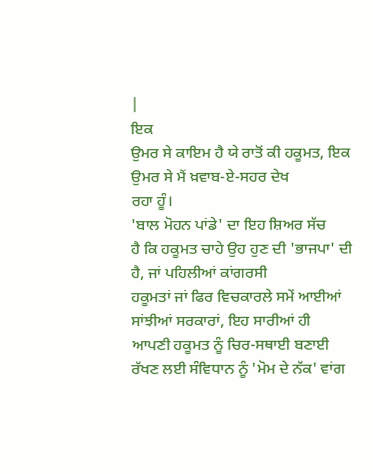|
ਇਕ
ਉਮਰ ਸੇ ਕਾਇਮ ਹੈ ਯੇ ਰਾਤੋਂ ਕੀ ਹਕੂਮਤ, ਇਕ ਉਮਰ ਸੇ ਮੈਂ ਖ਼ਵਾਬ-ਏ-ਸਹਰ ਦੇਖ
ਰਹਾ ਹੂੰ।
'ਬਾਲ ਮੋਹਨ ਪਾਂਡੇ' ਦਾ ਇਹ ਸ਼ਿਅਰ ਸੱਚ
ਹੈ ਕਿ ਹਕੂਮਤ ਚਾਹੇ ਉਹ ਹੁਣ ਦੀ 'ਭਾਜਪਾ' ਦੀ ਹੈ, ਜਾਂ ਪਹਿਲੀਆਂ ਕਾਂਗਰਸੀ
ਹਕੂਮਤਾਂ ਜਾਂ ਫਿਰ ਵਿਚਕਾਰਲੇ ਸਮੇਂ ਆਈਆਂ ਸਾਂਝੀਆਂ ਸਰਕਾਰਾਂ, ਇਹ ਸਾਰੀਆਂ ਹੀ
ਆਪਣੀ ਹਕੂਮਤ ਨੂੰ ਚਿਰ-ਸਥਾਈ ਬਣਾਈ ਰੱਖਣ ਲਈ ਸੰਵਿਧਾਨ ਨੂੰ 'ਮੋਮ ਦੇ ਨੱਕ' ਵਾਂਗ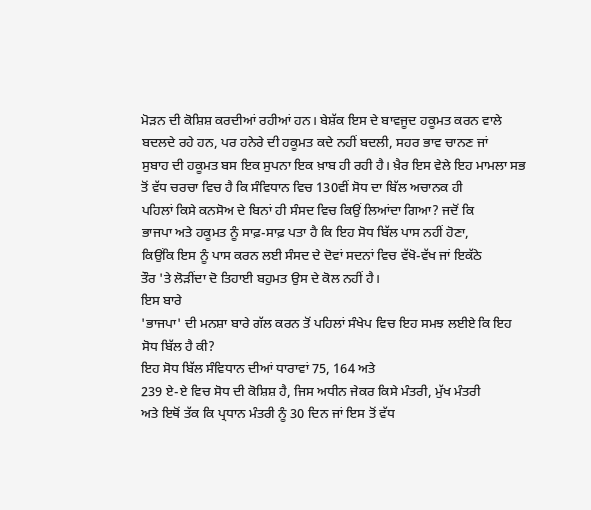ਮੋੜਨ ਦੀ ਕੋਸ਼ਿਸ਼ ਕਰਦੀਆਂ ਰਹੀਆਂ ਹਨ। ਬੇਸ਼ੱਕ ਇਸ ਦੇ ਬਾਵਜੂਦ ਹਕੂਮਤ ਕਰਨ ਵਾਲੇ
ਬਦਲਦੇ ਰਹੇ ਹਨ, ਪਰ ਹਨੇਰੇ ਦੀ ਹਕੂਮਤ ਕਦੇ ਨਹੀਂ ਬਦਲੀ, ਸਹਰ ਭਾਵ ਚਾਨਣ ਜਾਂ
ਸੁਬਾਹ ਦੀ ਹਕੂਮਤ ਬਸ ਇਕ ਸੁਪਨਾ ਇਕ ਖ਼ਾਬ ਹੀ ਰਹੀ ਹੈ। ਖ਼ੈਰ ਇਸ ਵੇਲੇ ਇਹ ਮਾਮਲਾ ਸਭ
ਤੋਂ ਵੱਧ ਚਰਚਾ ਵਿਚ ਹੈ ਕਿ ਸੰਵਿਧਾਨ ਵਿਚ 130ਵੀਂ ਸੋਧ ਦਾ ਬਿੱਲ ਅਚਾਨਕ ਹੀ
ਪਹਿਲਾਂ ਕਿਸੇ ਕਨਸੋਅ ਦੇ ਬਿਨਾਂ ਹੀ ਸੰਸਦ ਵਿਚ ਕਿਉਂ ਲਿਆਂਦਾ ਗਿਆ? ਜਦੋਂ ਕਿ
ਭਾਜਪਾ ਅਤੇ ਹਕੂਮਤ ਨੂੰ ਸਾਫ਼-ਸਾਫ਼ ਪਤਾ ਹੈ ਕਿ ਇਹ ਸੋਧ ਬਿੱਲ ਪਾਸ ਨਹੀਂ ਹੋਣਾ,
ਕਿਉਂਕਿ ਇਸ ਨੂੰ ਪਾਸ ਕਰਨ ਲਈ ਸੰਸਦ ਦੇ ਦੋਵਾਂ ਸਦਨਾਂ ਵਿਚ ਵੱਖੋ-ਵੱਖ ਜਾਂ ਇਕੱਠੇ
ਤੌਰ 'ਤੇ ਲੋੜੀਂਦਾ ਦੋ ਤਿਹਾਈ ਬਹੁਮਤ ਉਸ ਦੇ ਕੋਲ ਨਹੀਂ ਹੈ।
ਇਸ ਬਾਰੇ
'ਭਾਜਪਾ' ਦੀ ਮਨਸ਼ਾ ਬਾਰੇ ਗੱਲ ਕਰਨ ਤੋਂ ਪਹਿਲਾਂ ਸੰਖੇਪ ਵਿਚ ਇਹ ਸਮਝ ਲਈਏ ਕਿ ਇਹ
ਸੋਧ ਬਿੱਲ ਹੈ ਕੀ?
ਇਹ ਸੋਧ ਬਿੱਲ ਸੰਵਿਧਾਨ ਦੀਆਂ ਧਾਰਾਵਾਂ 75, 164 ਅਤੇ
239 ਏ-ਏ ਵਿਚ ਸੋਧ ਦੀ ਕੋਸ਼ਿਸ਼ ਹੈ, ਜਿਸ ਅਧੀਨ ਜੇਕਰ ਕਿਸੇ ਮੰਤਰੀ, ਮੁੱਖ ਮੰਤਰੀ
ਅਤੇ ਇਥੋਂ ਤੱਕ ਕਿ ਪ੍ਰਧਾਨ ਮੰਤਰੀ ਨੂੰ 30 ਦਿਨ ਜਾਂ ਇਸ ਤੋਂ ਵੱਧ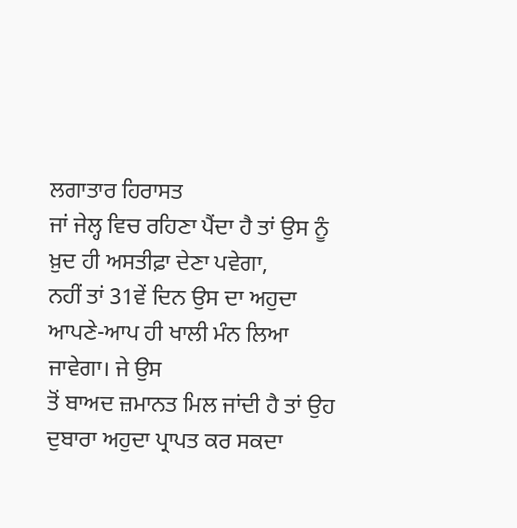ਲਗਾਤਾਰ ਹਿਰਾਸਤ
ਜਾਂ ਜੇਲ੍ਹ ਵਿਚ ਰਹਿਣਾ ਪੈਂਦਾ ਹੈ ਤਾਂ ਉਸ ਨੂੰ ਖ਼ੁਦ ਹੀ ਅਸਤੀਫ਼ਾ ਦੇਣਾ ਪਵੇਗਾ,
ਨਹੀਂ ਤਾਂ 31ਵੇਂ ਦਿਨ ਉਸ ਦਾ ਅਹੁਦਾ ਆਪਣੇ-ਆਪ ਹੀ ਖਾਲੀ ਮੰਨ ਲਿਆ ਜਾਵੇਗਾ। ਜੇ ਉਸ
ਤੋਂ ਬਾਅਦ ਜ਼ਮਾਨਤ ਮਿਲ ਜਾਂਦੀ ਹੈ ਤਾਂ ਉਹ ਦੁਬਾਰਾ ਅਹੁਦਾ ਪ੍ਰਾਪਤ ਕਰ ਸਕਦਾ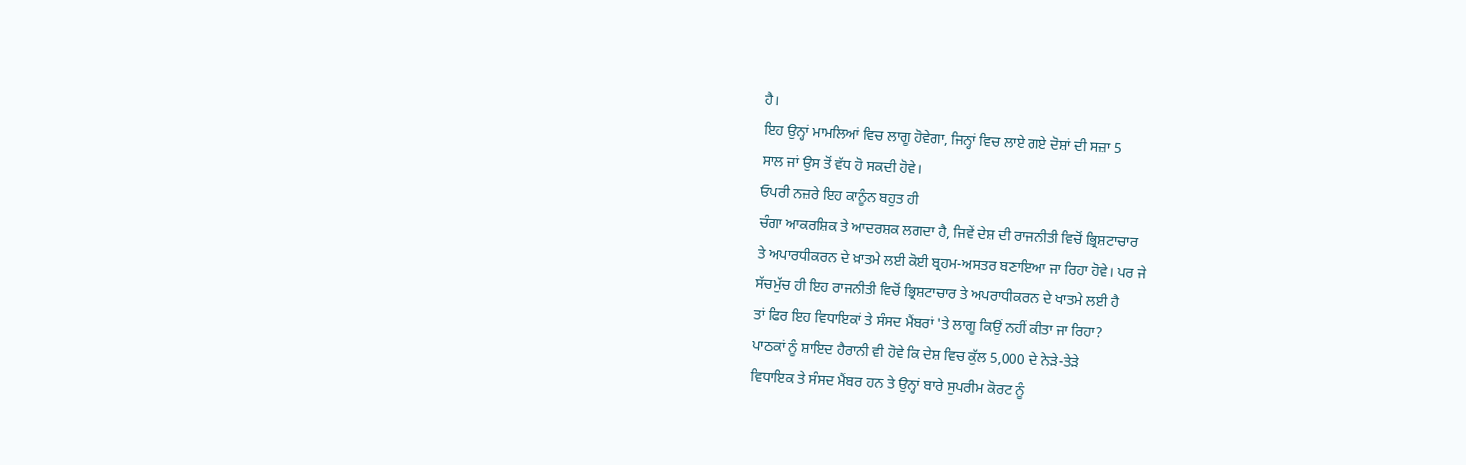ਹੈ।
ਇਹ ਉਨ੍ਹਾਂ ਮਾਮਲਿਆਂ ਵਿਚ ਲਾਗੂ ਹੋਵੇਗਾ, ਜਿਨ੍ਹਾਂ ਵਿਚ ਲਾਏ ਗਏ ਦੋਸ਼ਾਂ ਦੀ ਸਜ਼ਾ 5
ਸਾਲ ਜਾਂ ਉਸ ਤੋਂ ਵੱਧ ਹੋ ਸਕਦੀ ਹੋਵੇ।
ਓਪਰੀ ਨਜ਼ਰੇ ਇਹ ਕਾਨੂੰਨ ਬਹੁਤ ਹੀ
ਚੰਗਾ ਆਕਰਸ਼ਿਕ ਤੇ ਆਦਰਸ਼ਕ ਲਗਦਾ ਹੈ, ਜਿਵੇਂ ਦੇਸ਼ ਦੀ ਰਾਜਨੀਤੀ ਵਿਚੋਂ ਭ੍ਰਿਸ਼ਟਾਚਾਰ
ਤੇ ਅਪਾਰਧੀਕਰਨ ਦੇ ਖ਼ਾਤਮੇ ਲਈ ਕੋਈ ਬ੍ਰਹਮ-ਅਸਤਰ ਬਣਾਇਆ ਜਾ ਰਿਹਾ ਹੋਵੇ। ਪਰ ਜੇ
ਸੱਚਮੁੱਚ ਹੀ ਇਹ ਰਾਜਨੀਤੀ ਵਿਚੋਂ ਭ੍ਰਿਸ਼ਟਾਚਾਰ ਤੇ ਅਪਰਾਧੀਕਰਨ ਦੇ ਖਾਤਮੇ ਲਈ ਹੈ
ਤਾਂ ਫਿਰ ਇਹ ਵਿਧਾਇਕਾਂ ਤੇ ਸੰਸਦ ਮੈਂਬਰਾਂ 'ਤੇ ਲਾਗੂ ਕਿਉਂ ਨਹੀਂ ਕੀਤਾ ਜਾ ਰਿਹਾ?
ਪਾਠਕਾਂ ਨੂੰ ਸ਼ਾਇਦ ਹੈਰਾਨੀ ਵੀ ਹੋਵੇ ਕਿ ਦੇਸ਼ ਵਿਚ ਕੁੱਲ 5,000 ਦੇ ਨੇੜੇ-ਤੇੜੇ
ਵਿਧਾਇਕ ਤੇ ਸੰਸਦ ਮੈਂਬਰ ਹਨ ਤੇ ਉਨ੍ਹਾਂ ਬਾਰੇ ਸੁਪਰੀਮ ਕੋਰਟ ਨੂੰ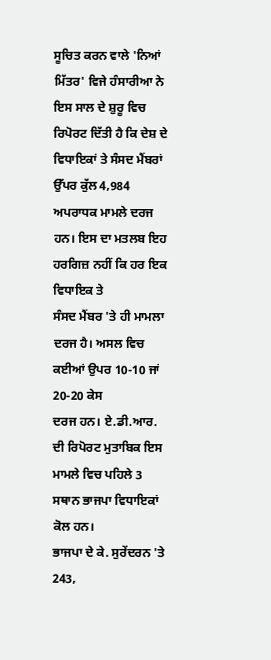ਸੂਚਿਤ ਕਰਨ ਵਾਲੇ 'ਨਿਆਂ ਮਿੱਤਰ' ਵਿਜੇ ਹੰਸਾਰੀਆ ਨੇ ਇਸ ਸਾਲ ਦੇ ਸ਼ੁਰੂ ਵਿਚ
ਰਿਪੋਰਟ ਦਿੱਤੀ ਹੈ ਕਿ ਦੇਸ਼ ਦੇ ਵਿਧਾਇਕਾਂ ਤੇ ਸੰਸਦ ਮੈਂਬਰਾਂ ਉੱਪਰ ਕੁੱਲ 4,984
ਅਪਰਾਧਕ ਮਾਮਲੇ ਦਰਜ ਹਨ। ਇਸ ਦਾ ਮਤਲਬ ਇਹ ਹਰਗਿਜ਼ ਨਹੀਂ ਕਿ ਹਰ ਇਕ ਵਿਧਾਇਕ ਤੇ
ਸੰਸਦ ਮੈਂਬਰ 'ਤੇ ਹੀ ਮਾਮਲਾ ਦਰਜ ਹੈ। ਅਸਲ ਵਿਚ ਕਈਆਂ ਉਪਰ 10-10 ਜਾਂ 20-20 ਕੇਸ
ਦਰਜ ਹਨ। ਏ.ਡੀ.ਆਰ. ਦੀ ਰਿਪੋਰਟ ਮੁਤਾਬਿਕ ਇਸ ਮਾਮਲੇ ਵਿਚ ਪਹਿਲੇ 3
ਸਥਾਨ ਭਾਜਪਾ ਵਿਧਾਇਕਾਂ ਕੋਲ ਹਨ।
ਭਾਜਪਾ ਦੇ ਕੇ. ਸੁਰੇਂਦਰਨ 'ਤੇ 243,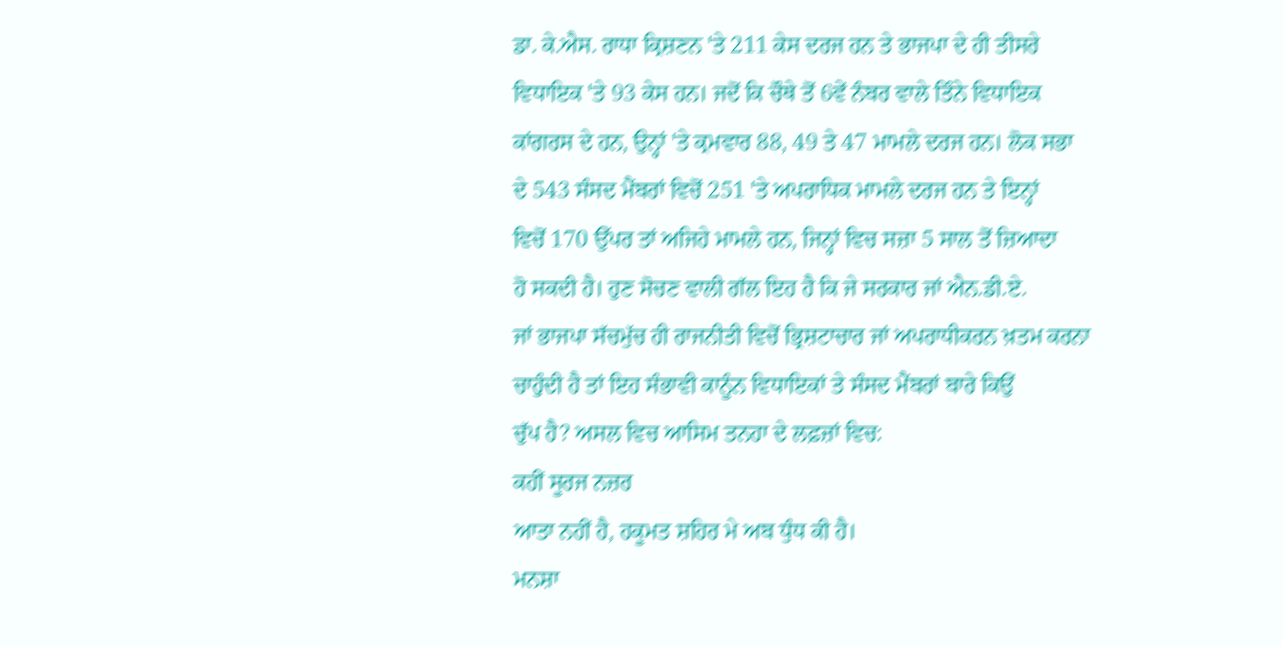ਡਾ. ਕੇ.ਐਸ. ਰਾਧਾ ਕ੍ਰਿਸ਼ਣਨ 'ਤੇ 211 ਕੇਸ ਦਰਜ ਹਨ ਤੇ ਭਾਜਪਾ ਦੇ ਹੀ ਤੀਸਰੇ
ਵਿਧਾਇਕ 'ਤੇ 93 ਕੇਸ ਹਨ। ਜਦੋਂ ਕਿ ਚੌਥੇ ਤੋਂ 6ਵੇਂ ਨੰਬਰ ਵਾਲੇ ਤਿੰਨੇ ਵਿਧਾਇਕ
ਕਾਂਗਰਸ ਦੇ ਹਨ, ਉਨ੍ਹਾਂ 'ਤੇ ਕ੍ਰਮਵਾਰ 88, 49 ਤੇ 47 ਮਾਮਲੇ ਦਰਜ ਹਨ। ਲੋਕ ਸਭਾ
ਦੇ 543 ਸੰਸਦ ਮੈਂਬਰਾਂ ਵਿਚੋਂ 251 'ਤੇ ਅਪਰਾਧਿਕ ਮਾਮਲੇ ਦਰਜ ਹਨ ਤੇ ਇਨ੍ਹਾਂ
ਵਿਚੋਂ 170 ਉੱਪਰ ਤਾਂ ਅਜਿਹੇ ਮਾਮਲੇ ਹਨ, ਜਿਨ੍ਹਾਂ ਵਿਚ ਸਜ਼ਾ 5 ਸਾਲ ਤੋਂ ਜ਼ਿਆਦਾ
ਹੋ ਸਕਦੀ ਹੈ। ਹੁਣ ਸੋਚਣ ਵਾਲੀ ਗੱਲ ਇਹ ਹੈ ਕਿ ਜੇ ਸਰਕਾਰ ਜਾਂ ਐਨ.ਡੀ.ਏ.
ਜਾਂ ਭਾਜਪਾ ਸੱਚਮੁੱਚ ਹੀ ਰਾਜਨੀਤੀ ਵਿਚੋਂ ਭ੍ਰਿਸ਼ਟਾਚਾਰ ਜਾਂ ਅਪਰਾਧੀਕਰਨ ਖ਼ਤਮ ਕਰਨਾ
ਚਾਹੁੰਦੀ ਹੈ ਤਾਂ ਇਹ ਸੰਭਾਵੀ ਕਾਨੂੰਨ ਵਿਧਾਇਕਾਂ ਤੇ ਸੰਸਦ ਮੈਂਬਰਾਂ ਬਾਰੇ ਕਿਉਂ
ਚੁੱਪ ਹੈ? ਅਸਲ ਵਿਚ ਆਸਿਮ ਤਨਹਾ ਦੇ ਲਫ਼ਜ਼ਾਂ ਵਿਚ:
ਕਹੀਂ ਸੂਰਜ ਨਜ਼ਰ
ਆਤਾ ਨਹੀਂ ਹੈ, ਹਕੂਮਤ ਸ਼ਹਿਰ ਮੇ ਅਬ ਧੁੰਧ ਕੀ ਹੈ।
ਮਨਸ਼ਾ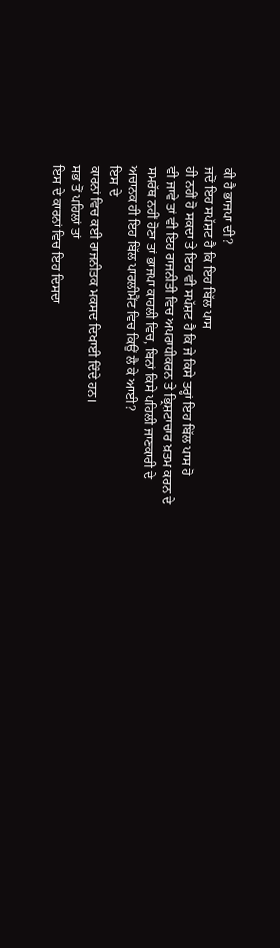ਕੀ ਹੈ ਭਾਜਪਾ ਦੀ?
ਜਦੋਂ ਇਹ ਸਪੱਸ਼ਟ ਹੈ ਕਿ ਇਹ ਬਿੱਲ ਪਾਸ
ਹੀ ਨਹੀਂ ਹੋ ਸਕਦਾ ਤੇ ਇਹ ਵੀ ਸਪੱਸ਼ਟ ਹੈ ਕਿ ਜੇ ਕਿਸੇ ਤਰ੍ਹਾਂ ਇਹ ਬਿੱਲ ਪਾਸ ਹੋ
ਵੀ ਜਾਵੇ ਤਾਂ ਵੀ ਇਹ ਰਾਜਨੀਤੀ ਵਿਚ ਅਪਰਾਧੀਕਰਨ ਤੇ ਭ੍ਰਿਸ਼ਟਾਚਾਰ ਖ਼ਤਮ ਕਰਨ ਦੇ
ਸਮਰੱਥ ਨਹੀਂ ਹੋਣਾ ਤਾਂ ਭਾਜਪਾ ਕਾਹਲੀ ਵਿਚ, ਬਿਨਾਂ ਕਿਸੇ ਪਹਿਲੀ ਜਾਣਕਾਰੀ ਦੇ
ਅਚਾਨਕ ਹੀ ਇਹ ਬਿੱਲ ਪਾਰਲੀਮੈਂਟ ਵਿਚ ਕਿਉਂ ਲੈ ਕੇ ਆਈ?
ਇਸ ਦੇ
ਕਾਰਨਾਂ ਵਿਚ ਕਈ ਰਾਜਨੀਤਕ ਮਕਸਦ ਦਿਖਾਈ ਦਿੰਦੇ ਹਨ।
ਸਭ ਤੋਂ ਪਹਿਲਾਂ ਤਾਂ
ਇਸ ਦੇ ਕਾਰਨਾਂ ਵਿਚ ਇਹ ਦਿਸਦਾ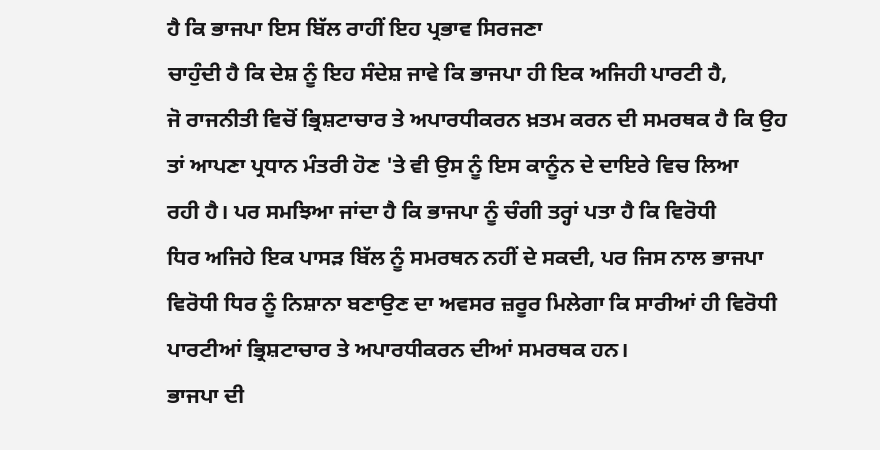ਹੈ ਕਿ ਭਾਜਪਾ ਇਸ ਬਿੱਲ ਰਾਹੀਂ ਇਹ ਪ੍ਰਭਾਵ ਸਿਰਜਣਾ
ਚਾਹੁੰਦੀ ਹੈ ਕਿ ਦੇਸ਼ ਨੂੰ ਇਹ ਸੰਦੇਸ਼ ਜਾਵੇ ਕਿ ਭਾਜਪਾ ਹੀ ਇਕ ਅਜਿਹੀ ਪਾਰਟੀ ਹੈ,
ਜੋ ਰਾਜਨੀਤੀ ਵਿਚੋਂ ਭ੍ਰਿਸ਼ਟਾਚਾਰ ਤੇ ਅਪਾਰਧੀਕਰਨ ਖ਼ਤਮ ਕਰਨ ਦੀ ਸਮਰਥਕ ਹੈ ਕਿ ਉਹ
ਤਾਂ ਆਪਣਾ ਪ੍ਰਧਾਨ ਮੰਤਰੀ ਹੋਣ 'ਤੇ ਵੀ ਉਸ ਨੂੰ ਇਸ ਕਾਨੂੰਨ ਦੇ ਦਾਇਰੇ ਵਿਚ ਲਿਆ
ਰਹੀ ਹੈ। ਪਰ ਸਮਝਿਆ ਜਾਂਦਾ ਹੈ ਕਿ ਭਾਜਪਾ ਨੂੰ ਚੰਗੀ ਤਰ੍ਹਾਂ ਪਤਾ ਹੈ ਕਿ ਵਿਰੋਧੀ
ਧਿਰ ਅਜਿਹੇ ਇਕ ਪਾਸੜ ਬਿੱਲ ਨੂੰ ਸਮਰਥਨ ਨਹੀਂ ਦੇ ਸਕਦੀ, ਪਰ ਜਿਸ ਨਾਲ ਭਾਜਪਾ
ਵਿਰੋਧੀ ਧਿਰ ਨੂੰ ਨਿਸ਼ਾਨਾ ਬਣਾਉਣ ਦਾ ਅਵਸਰ ਜ਼ਰੂਰ ਮਿਲੇਗਾ ਕਿ ਸਾਰੀਆਂ ਹੀ ਵਿਰੋਧੀ
ਪਾਰਟੀਆਂ ਭ੍ਰਿਸ਼ਟਾਚਾਰ ਤੇ ਅਪਾਰਧੀਕਰਨ ਦੀਆਂ ਸਮਰਥਕ ਹਨ।
ਭਾਜਪਾ ਦੀ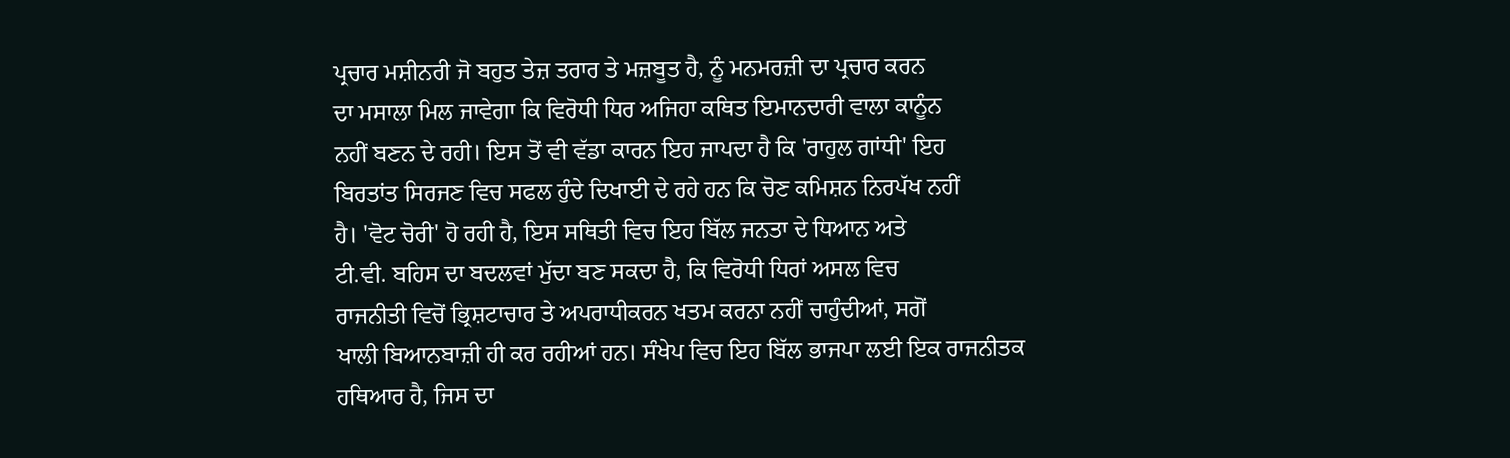ਪ੍ਰਚਾਰ ਮਸ਼ੀਨਰੀ ਜੋ ਬਹੁਤ ਤੇਜ਼ ਤਰਾਰ ਤੇ ਮਜ਼ਬੂਤ ਹੈ, ਨੂੰ ਮਨਮਰਜ਼ੀ ਦਾ ਪ੍ਰਚਾਰ ਕਰਨ
ਦਾ ਮਸਾਲਾ ਮਿਲ ਜਾਵੇਗਾ ਕਿ ਵਿਰੋਧੀ ਧਿਰ ਅਜਿਹਾ ਕਥਿਤ ਇਮਾਨਦਾਰੀ ਵਾਲਾ ਕਾਨੂੰਨ
ਨਹੀਂ ਬਣਨ ਦੇ ਰਹੀ। ਇਸ ਤੋਂ ਵੀ ਵੱਡਾ ਕਾਰਨ ਇਹ ਜਾਪਦਾ ਹੈ ਕਿ 'ਰਾਹੁਲ ਗਾਂਧੀ' ਇਹ
ਬਿਰਤਾਂਤ ਸਿਰਜਣ ਵਿਚ ਸਫਲ ਹੁੰਦੇ ਦਿਖਾਈ ਦੇ ਰਹੇ ਹਨ ਕਿ ਚੋਣ ਕਮਿਸ਼ਨ ਨਿਰਪੱਖ ਨਹੀਂ
ਹੈ। 'ਵੋਟ ਚੋਰੀ' ਹੋ ਰਹੀ ਹੈ, ਇਸ ਸਥਿਤੀ ਵਿਚ ਇਹ ਬਿੱਲ ਜਨਤਾ ਦੇ ਧਿਆਨ ਅਤੇ
ਟੀ.ਵੀ. ਬਹਿਸ ਦਾ ਬਦਲਵਾਂ ਮੁੱਦਾ ਬਣ ਸਕਦਾ ਹੈ, ਕਿ ਵਿਰੋਧੀ ਧਿਰਾਂ ਅਸਲ ਵਿਚ
ਰਾਜਨੀਤੀ ਵਿਚੋਂ ਭ੍ਰਿਸ਼ਟਾਚਾਰ ਤੇ ਅਪਰਾਧੀਕਰਨ ਖਤਮ ਕਰਨਾ ਨਹੀਂ ਚਾਹੁੰਦੀਆਂ, ਸਗੋਂ
ਖਾਲੀ ਬਿਆਨਬਾਜ਼ੀ ਹੀ ਕਰ ਰਹੀਆਂ ਹਨ। ਸੰਖੇਪ ਵਿਚ ਇਹ ਬਿੱਲ ਭਾਜਪਾ ਲਈ ਇਕ ਰਾਜਨੀਤਕ
ਹਥਿਆਰ ਹੈ, ਜਿਸ ਦਾ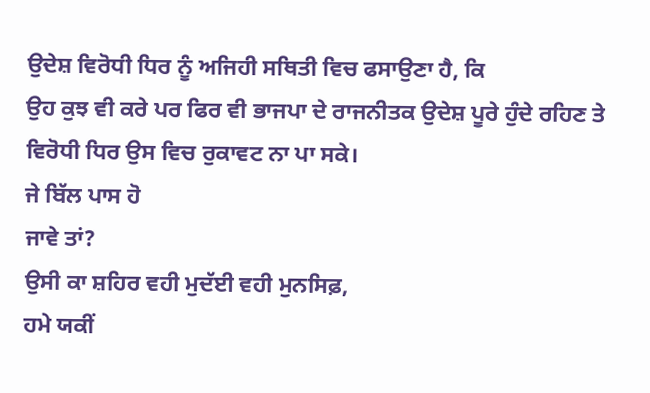ਉਦੇਸ਼ ਵਿਰੋਧੀ ਧਿਰ ਨੂੰ ਅਜਿਹੀ ਸਥਿਤੀ ਵਿਚ ਫਸਾਉਣਾ ਹੈ, ਕਿ
ਉਹ ਕੁਝ ਵੀ ਕਰੇ ਪਰ ਫਿਰ ਵੀ ਭਾਜਪਾ ਦੇ ਰਾਜਨੀਤਕ ਉਦੇਸ਼ ਪੂਰੇ ਹੁੰਦੇ ਰਹਿਣ ਤੇ
ਵਿਰੋਧੀ ਧਿਰ ਉਸ ਵਿਚ ਰੁਕਾਵਟ ਨਾ ਪਾ ਸਕੇ।
ਜੇ ਬਿੱਲ ਪਾਸ ਹੋ
ਜਾਵੇ ਤਾਂ?
ਉਸੀ ਕਾ ਸ਼ਹਿਰ ਵਹੀ ਮੁਦੱਈ ਵਹੀ ਮੁਨਸਿਫ਼,
ਹਮੇ ਯਕੀਂ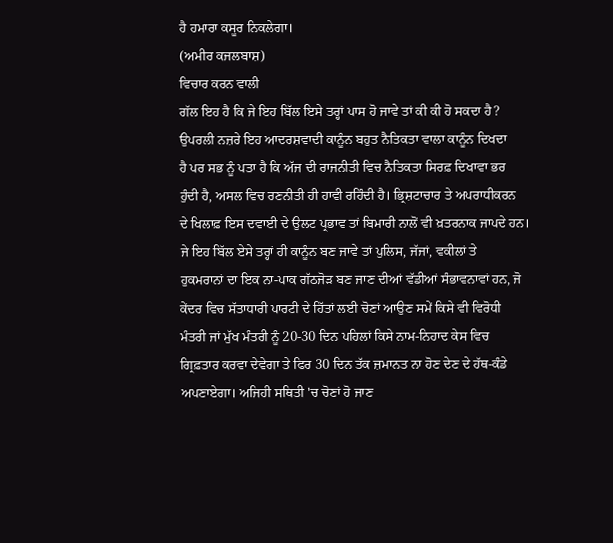ਹੈ ਹਮਾਰਾ ਕਸੂਰ ਨਿਕਲੇਗਾ।
(ਅਮੀਰ ਕਜਲਬਾਸ਼)
ਵਿਚਾਰ ਕਰਨ ਵਾਲੀ
ਗੱਲ ਇਹ ਹੈ ਕਿ ਜੇ ਇਹ ਬਿੱਲ ਇਸੇ ਤਰ੍ਹਾਂ ਪਾਸ ਹੋ ਜਾਵੇ ਤਾਂ ਕੀ ਕੀ ਹੋ ਸਕਦਾ ਹੈ?
ਉਪਰਲੀ ਨਜ਼ਰੇ ਇਹ ਆਦਰਸ਼ਵਾਦੀ ਕਾਨੂੰਨ ਬਹੁਤ ਨੈਤਿਕਤਾ ਵਾਲਾ ਕਾਨੂੰਨ ਦਿਖਦਾ
ਹੈ ਪਰ ਸਭ ਨੂੰ ਪਤਾ ਹੈ ਕਿ ਅੱਜ ਦੀ ਰਾਜਨੀਤੀ ਵਿਚ ਨੈਤਿਕਤਾ ਸਿਰਫ਼ ਦਿਖਾਵਾ ਭਰ
ਹੁੰਦੀ ਹੈ, ਅਸਲ ਵਿਚ ਰਣਨੀਤੀ ਹੀ ਹਾਵੀ ਰਹਿੰਦੀ ਹੈ। ਭ੍ਰਿਸ਼ਟਾਚਾਰ ਤੇ ਅਪਰਾਧੀਕਰਨ
ਦੇ ਖਿਲਾਫ਼ ਇਸ ਦਵਾਈ ਦੇ ਉਲਟ ਪ੍ਰਭਾਵ ਤਾਂ ਬਿਮਾਰੀ ਨਾਲੋਂ ਵੀ ਖ਼ਤਰਨਾਕ ਜਾਪਦੇ ਹਨ।
ਜੇ ਇਹ ਬਿੱਲ ਏਸੇ ਤਰ੍ਹਾਂ ਹੀ ਕਾਨੂੰਨ ਬਣ ਜਾਵੇ ਤਾਂ ਪੁਲਿਸ, ਜੱਜਾਂ, ਵਕੀਲਾਂ ਤੇ
ਹੁਕਮਰਾਨਾਂ ਦਾ ਇਕ ਨਾ-ਪਾਕ ਗੱਠਜੋੜ ਬਣ ਜਾਣ ਦੀਆਂ ਵੱਡੀਆਂ ਸੰਭਾਵਨਾਵਾਂ ਹਨ, ਜੋ
ਕੇਂਦਰ ਵਿਚ ਸੱਤਾਧਾਰੀ ਪਾਰਟੀ ਦੇ ਹਿੱਤਾਂ ਲਈ ਚੋਣਾਂ ਆਉਣ ਸਮੇਂ ਕਿਸੇ ਵੀ ਵਿਰੋਧੀ
ਮੰਤਰੀ ਜਾਂ ਮੁੱਖ ਮੰਤਰੀ ਨੂੰ 20-30 ਦਿਨ ਪਹਿਲਾਂ ਕਿਸੇ ਨਾਮ-ਨਿਹਾਦ ਕੇਸ ਵਿਚ
ਗ੍ਰਿਫ਼ਤਾਰ ਕਰਵਾ ਦੇਵੇਗਾ ਤੇ ਫਿਰ 30 ਦਿਨ ਤੱਕ ਜ਼ਮਾਨਤ ਨਾ ਹੋਣ ਦੇਣ ਦੇ ਹੱਥ-ਕੰਡੇ
ਅਪਣਾਏਗਾ। ਅਜਿਹੀ ਸਥਿਤੀ 'ਚ ਚੋਣਾਂ ਹੋ ਜਾਣ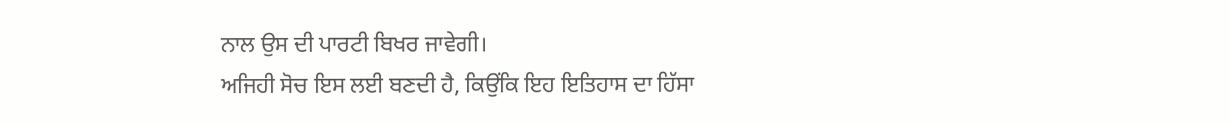ਨਾਲ ਉਸ ਦੀ ਪਾਰਟੀ ਬਿਖਰ ਜਾਵੇਗੀ।
ਅਜਿਹੀ ਸੋਚ ਇਸ ਲਈ ਬਣਦੀ ਹੈ, ਕਿਉਂਕਿ ਇਹ ਇਤਿਹਾਸ ਦਾ ਹਿੱਸਾ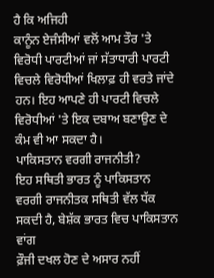ਹੈ ਕਿ ਅਜਿਹੀ
ਕਾਨੂੰਨ ਏਜੰਸੀਆਂ ਵਲੋਂ ਆਮ ਤੌਰ 'ਤੇ ਵਿਰੋਧੀ ਪਾਰਟੀਆਂ ਜਾਂ ਸੱਤਾਧਾਰੀ ਪਾਰਟੀ
ਵਿਚਲੇ ਵਿਰੋਧੀਆਂ ਖਿਲਾਫ਼ ਹੀ ਵਰਤੇ ਜਾਂਦੇ ਹਨ। ਇਹ ਆਪਣੇ ਹੀ ਪਾਰਟੀ ਵਿਚਲੇ
ਵਿਰੋਧੀਆਂ 'ਤੇ ਇਕ ਦਬਾਅ ਬਣਾਉਣ ਦੇ ਕੰਮ ਵੀ ਆ ਸਕਦਾ ਹੈ।
ਪਾਕਿਸਤਾਨ ਵਰਗੀ ਰਾਜਨੀਤੀ?
ਇਹ ਸਥਿਤੀ ਭਾਰਤ ਨੂੰ ਪਾਕਿਸਤਾਨ
ਵਰਗੀ ਰਾਜਨੀਤਕ ਸਥਿਤੀ ਵੱਲ ਧੱਕ ਸਕਦੀ ਹੈ, ਬੇਸ਼ੱਕ ਭਾਰਤ ਵਿਚ ਪਾਕਿਸਤਾਨ ਵਾਂਗ
ਫ਼ੌਜੀ ਦਖਲ ਹੋਣ ਦੇ ਅਸਾਰ ਨਹੀਂ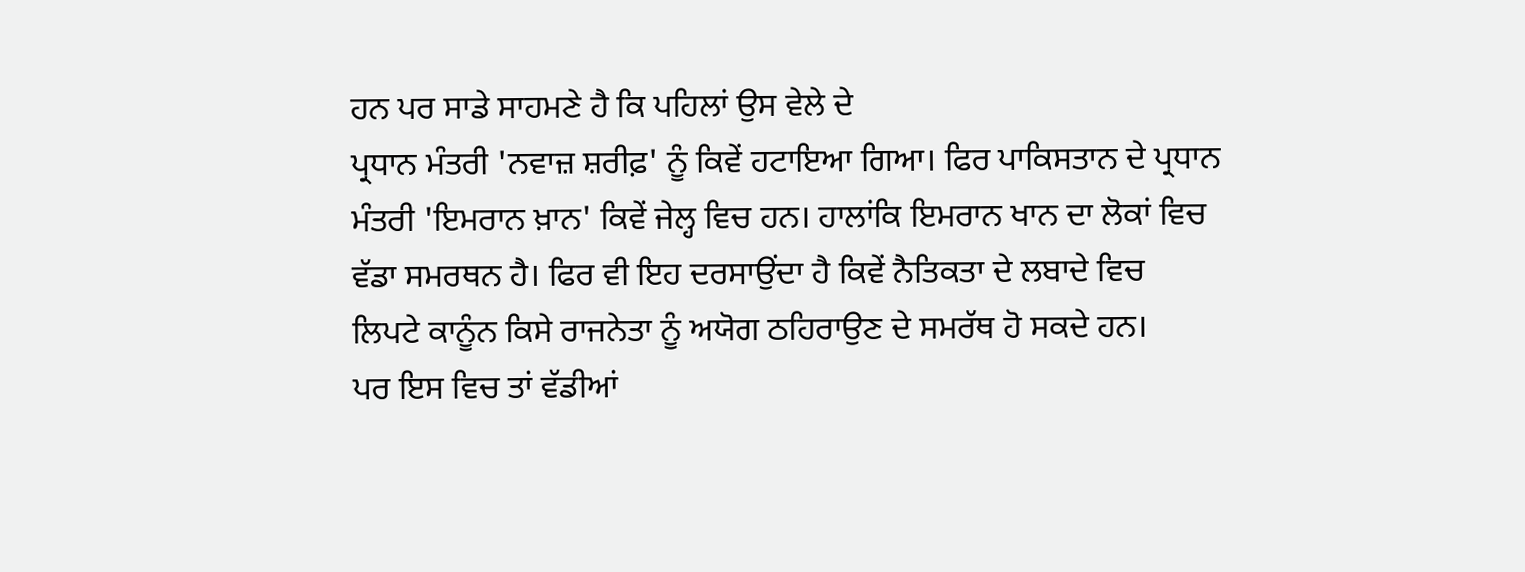ਹਨ ਪਰ ਸਾਡੇ ਸਾਹਮਣੇ ਹੈ ਕਿ ਪਹਿਲਾਂ ਉਸ ਵੇਲੇ ਦੇ
ਪ੍ਰਧਾਨ ਮੰਤਰੀ 'ਨਵਾਜ਼ ਸ਼ਰੀਫ਼' ਨੂੰ ਕਿਵੇਂ ਹਟਾਇਆ ਗਿਆ। ਫਿਰ ਪਾਕਿਸਤਾਨ ਦੇ ਪ੍ਰਧਾਨ
ਮੰਤਰੀ 'ਇਮਰਾਨ ਖ਼ਾਨ' ਕਿਵੇਂ ਜੇਲ੍ਹ ਵਿਚ ਹਨ। ਹਾਲਾਂਕਿ ਇਮਰਾਨ ਖਾਨ ਦਾ ਲੋਕਾਂ ਵਿਚ
ਵੱਡਾ ਸਮਰਥਨ ਹੈ। ਫਿਰ ਵੀ ਇਹ ਦਰਸਾਉਂਦਾ ਹੈ ਕਿਵੇਂ ਨੈਤਿਕਤਾ ਦੇ ਲਬਾਦੇ ਵਿਚ
ਲਿਪਟੇ ਕਾਨੂੰਨ ਕਿਸੇ ਰਾਜਨੇਤਾ ਨੂੰ ਅਯੋਗ ਠਹਿਰਾਉਣ ਦੇ ਸਮਰੱਥ ਹੋ ਸਕਦੇ ਹਨ।
ਪਰ ਇਸ ਵਿਚ ਤਾਂ ਵੱਡੀਆਂ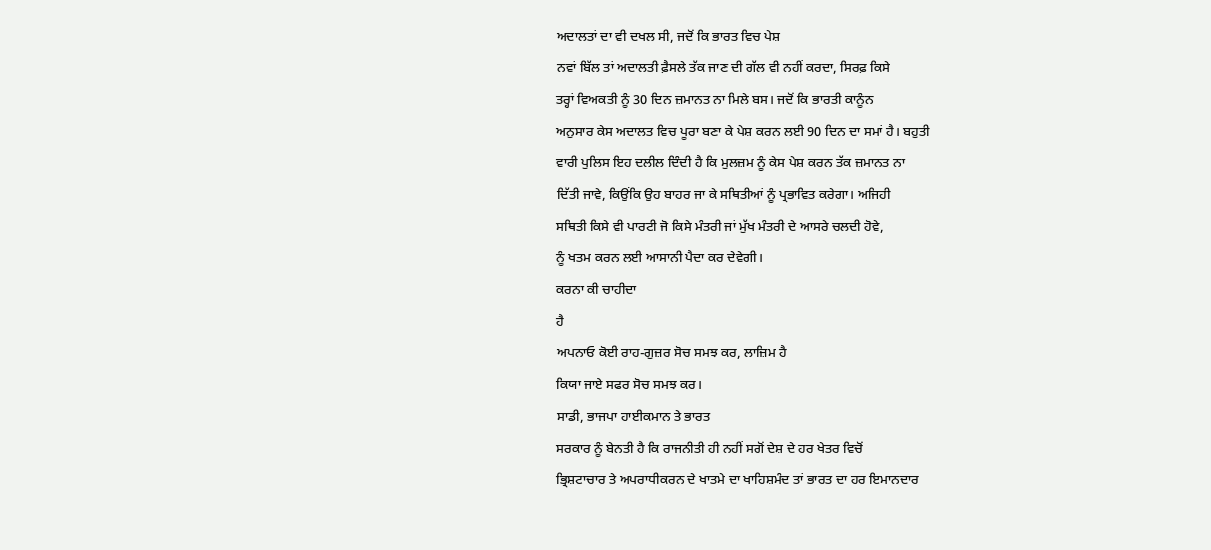ਅਦਾਲਤਾਂ ਦਾ ਵੀ ਦਖਲ ਸੀ, ਜਦੋਂ ਕਿ ਭਾਰਤ ਵਿਚ ਪੇਸ਼
ਨਵਾਂ ਬਿੱਲ ਤਾਂ ਅਦਾਲਤੀ ਫ਼ੈਸਲੇ ਤੱਕ ਜਾਣ ਦੀ ਗੱਲ ਵੀ ਨਹੀਂ ਕਰਦਾ, ਸਿਰਫ਼ ਕਿਸੇ
ਤਰ੍ਹਾਂ ਵਿਅਕਤੀ ਨੂੰ 30 ਦਿਨ ਜ਼ਮਾਨਤ ਨਾ ਮਿਲੇ ਬਸ। ਜਦੋਂ ਕਿ ਭਾਰਤੀ ਕਾਨੂੰਨ
ਅਨੁਸਾਰ ਕੇਸ ਅਦਾਲਤ ਵਿਚ ਪੂਰਾ ਬਣਾ ਕੇ ਪੇਸ਼ ਕਰਨ ਲਈ 90 ਦਿਨ ਦਾ ਸਮਾਂ ਹੈ। ਬਹੁਤੀ
ਵਾਰੀ ਪੁਲਿਸ ਇਹ ਦਲੀਲ ਦਿੰਦੀ ਹੈ ਕਿ ਮੁਲਜ਼ਮ ਨੂੰ ਕੇਸ ਪੇਸ਼ ਕਰਨ ਤੱਕ ਜ਼ਮਾਨਤ ਨਾ
ਦਿੱਤੀ ਜਾਵੇ, ਕਿਉਂਕਿ ਉਹ ਬਾਹਰ ਜਾ ਕੇ ਸਥਿਤੀਆਂ ਨੂੰ ਪ੍ਰਭਾਵਿਤ ਕਰੇਗਾ। ਅਜਿਹੀ
ਸਥਿਤੀ ਕਿਸੇ ਵੀ ਪਾਰਟੀ ਜੋ ਕਿਸੇ ਮੰਤਰੀ ਜਾਂ ਮੁੱਖ ਮੰਤਰੀ ਦੇ ਆਸਰੇ ਚਲਦੀ ਹੋਵੇ,
ਨੂੰ ਖਤਮ ਕਰਨ ਲਈ ਆਸਾਨੀ ਪੈਦਾ ਕਰ ਦੇਵੇਗੀ।
ਕਰਨਾ ਕੀ ਚਾਹੀਦਾ
ਹੈ
ਅਪਨਾਓ ਕੋਈ ਰਾਹ-ਗੁਜ਼ਰ ਸੋਚ ਸਮਝ ਕਰ, ਲਾਜ਼ਿਮ ਹੈ
ਕਿਯਾ ਜਾਏ ਸਫਰ ਸੋਚ ਸਮਝ ਕਰ।
ਸਾਡੀ, ਭਾਜਪਾ ਹਾਈਕਮਾਨ ਤੇ ਭਾਰਤ
ਸਰਕਾਰ ਨੂੰ ਬੇਨਤੀ ਹੈ ਕਿ ਰਾਜਨੀਤੀ ਹੀ ਨਹੀਂ ਸਗੋਂ ਦੇਸ਼ ਦੇ ਹਰ ਖੇਤਰ ਵਿਚੋਂ
ਭ੍ਰਿਸ਼ਟਾਚਾਰ ਤੇ ਅਪਰਾਧੀਕਰਨ ਦੇ ਖਾਤਮੇ ਦਾ ਖਾਹਿਸ਼ਮੰਦ ਤਾਂ ਭਾਰਤ ਦਾ ਹਰ ਇਮਾਨਦਾਰ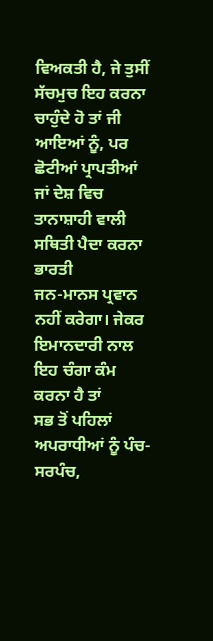ਵਿਅਕਤੀ ਹੈ, ਜੇ ਤੁਸੀਂ ਸੱਚਮੁਚ ਇਹ ਕਰਨਾ ਚਾਹੁੰਦੇ ਹੋ ਤਾਂ ਜੀ ਆਇਆਂ ਨੂੰ, ਪਰ
ਛੋਟੀਆਂ ਪ੍ਰਾਪਤੀਆਂ ਜਾਂ ਦੇਸ਼ ਵਿਚ ਤਾਨਾਸ਼ਾਹੀ ਵਾਲੀ ਸਥਿਤੀ ਪੈਦਾ ਕਰਨਾ ਭਾਰਤੀ
ਜਨ-ਮਾਨਸ ਪ੍ਰਵਾਨ ਨਹੀਂ ਕਰੇਗਾ। ਜੇਕਰ ਇਮਾਨਦਾਰੀ ਨਾਲ ਇਹ ਚੰਗਾ ਕੰਮ ਕਰਨਾ ਹੈ ਤਾਂ
ਸਭ ਤੋਂ ਪਹਿਲਾਂ ਅਪਰਾਧੀਆਂ ਨੂੰ ਪੰਚ-ਸਰਪੰਚ,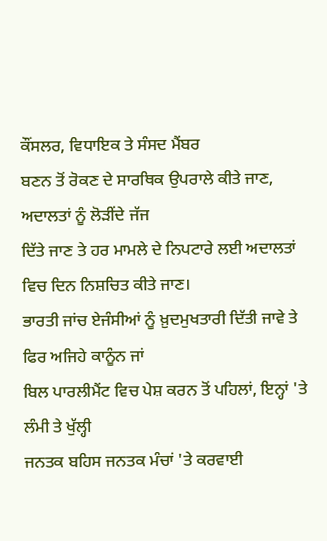ਕੌਂਸਲਰ, ਵਿਧਾਇਕ ਤੇ ਸੰਸਦ ਮੈਂਬਰ
ਬਣਨ ਤੋਂ ਰੋਕਣ ਦੇ ਸਾਰਥਿਕ ਉਪਰਾਲੇ ਕੀਤੇ ਜਾਣ, ਅਦਾਲਤਾਂ ਨੂੰ ਲੋੜੀਂਦੇ ਜੱਜ
ਦਿੱਤੇ ਜਾਣ ਤੇ ਹਰ ਮਾਮਲੇ ਦੇ ਨਿਪਟਾਰੇ ਲਈ ਅਦਾਲਤਾਂ ਵਿਚ ਦਿਨ ਨਿਸ਼ਚਿਤ ਕੀਤੇ ਜਾਣ।
ਭਾਰਤੀ ਜਾਂਚ ਏਜੰਸੀਆਂ ਨੂੰ ਖ਼ੁਦਮੁਖਤਾਰੀ ਦਿੱਤੀ ਜਾਵੇ ਤੇ ਫਿਰ ਅਜਿਹੇ ਕਾਨੂੰਨ ਜਾਂ
ਬਿਲ ਪਾਰਲੀਮੈਂਟ ਵਿਚ ਪੇਸ਼ ਕਰਨ ਤੋਂ ਪਹਿਲਾਂ, ਇਨ੍ਹਾਂ 'ਤੇ ਲੰਮੀ ਤੇ ਖੁੱਲ੍ਹੀ
ਜਨਤਕ ਬਹਿਸ ਜਨਤਕ ਮੰਚਾਂ 'ਤੇ ਕਰਵਾਈ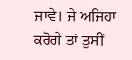ਜਾਵੇ। ਜੇ ਅਜਿਹਾ ਕਰੋਗੇ ਤਾਂ ਤੁਸੀਂ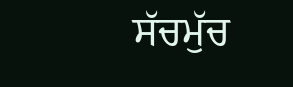ਸੱਚਮੁੱਚ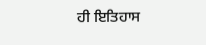ਹੀ ਇਤਿਹਾਸ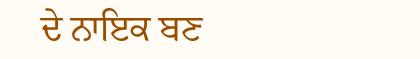ਦੇ ਨਾਇਕ ਬਣ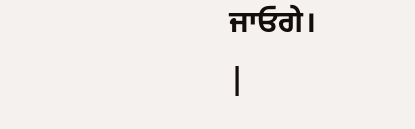ਜਾਓਗੇ।
|